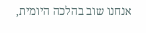אנחנו שוב בהלכה היומית,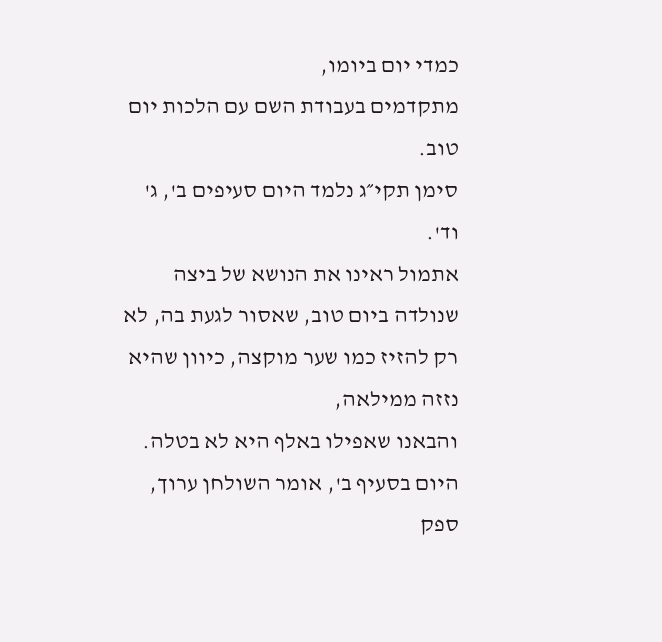כמדי יום ביומו,
מתקדמים בעבודת השם עם הלכות יום טוב.
סימן תקי״ג נלמד היום סעיפים ב', ג' וד'.
אתמול ראינו את הנושא של ביצה שנולדה ביום טוב, שאסור לגעת בה, לא רק להזיז כמו שער מוקצה, כיוון שהיא נזזה ממילאה,
והבאנו שאפילו באלף היא לא בטלה. היום בסעיף ב', אומר השולחן ערוך,
ספק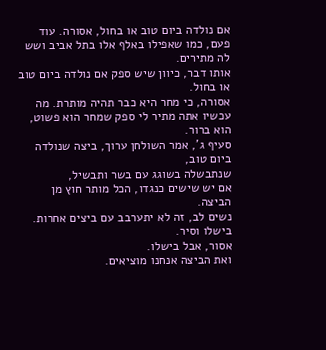אם נולדה ביום טוב או בחול, אסורה. עוד פעם, כמו שאפילו באלף אלו בתל אביב ושש לה מתירים.
אותו דבר, כיוון שיש ספק אם נולדה ביום טוב או בחול.
אסורה, כי מחר היא כבר תהיה מותרת. מה עכשיו אתה מתיר לי ספק שמחר הוא פשוט,
הוא ברור.
סעיף ג', אמר השולחן ערוך, ביצה שנולדה ביום טוב,
שנתבשלה בשוגג עם בשר ותבשיל,
אם יש שישים כנגדו, הכל מותר חוץ מן הביצה.
נשים לב, זה לא יתערבב עם ביצים אחרות.
בישלו וסיר.
אסור, אבל בישלו.
ואת הביצה אנחנו מוציאים.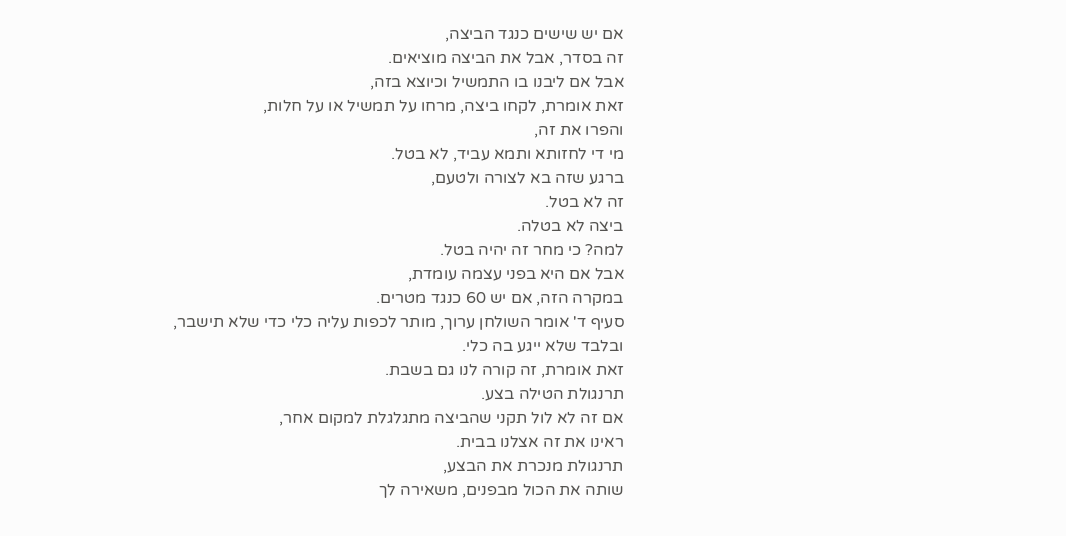אם יש שישים כנגד הביצה,
זה בסדר, אבל את הביצה מוציאים.
אבל אם ליבנו בו התמשיל וכיוצא בזה,
זאת אומרת, לקחו ביצה, מרחו על תמשיל או על חלות,
והפרו את זה,
מי די לחזותא ותמא עביד, לא בטל.
ברגע שזה בא לצורה ולטעם,
זה לא בטל.
ביצה לא בטלה.
למה? כי מחר זה יהיה בטל.
אבל אם היא בפני עצמה עומדת,
במקרה הזה, אם יש 60 כנגד מטרים.
סעיף ד' אומר השולחן ערוך, מותר לכפות עליה כלי כדי שלא תישבר,
ובלבד שלא ייגע בה כלי.
זאת אומרת, זה קורה לנו גם בשבת.
תרנגולת הטילה בצע.
אם זה לא לול תקני שהביצה מתגלגלת למקום אחר,
ראינו את זה אצלנו בבית.
תרנגולת מנכרת את הבצע,
שותה את הכול מבפנים, משאירה לך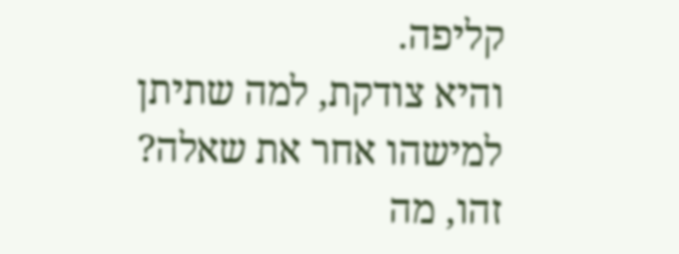קליפה.
והיא צודקת, למה שתיתן למישהו אחר את שאלה?
זהו, מה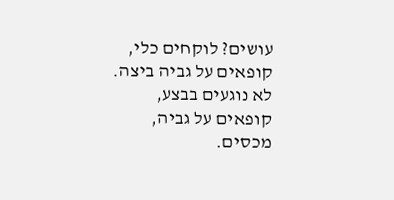עושים? לוקחים כלי,
קופאים על גביה ביצה.
לא נוגעים בבצע,
קופאים על גביה, מכסים.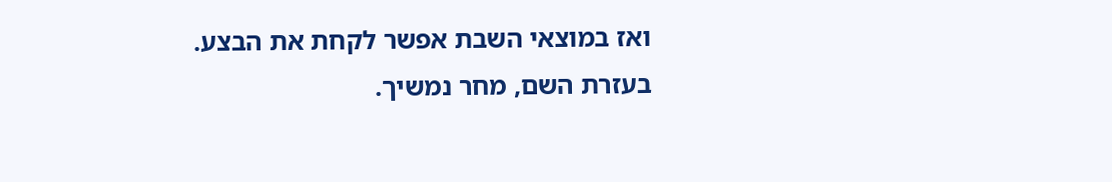ואז במוצאי השבת אפשר לקחת את הבצע.
בעזרת השם, מחר נמשיך.